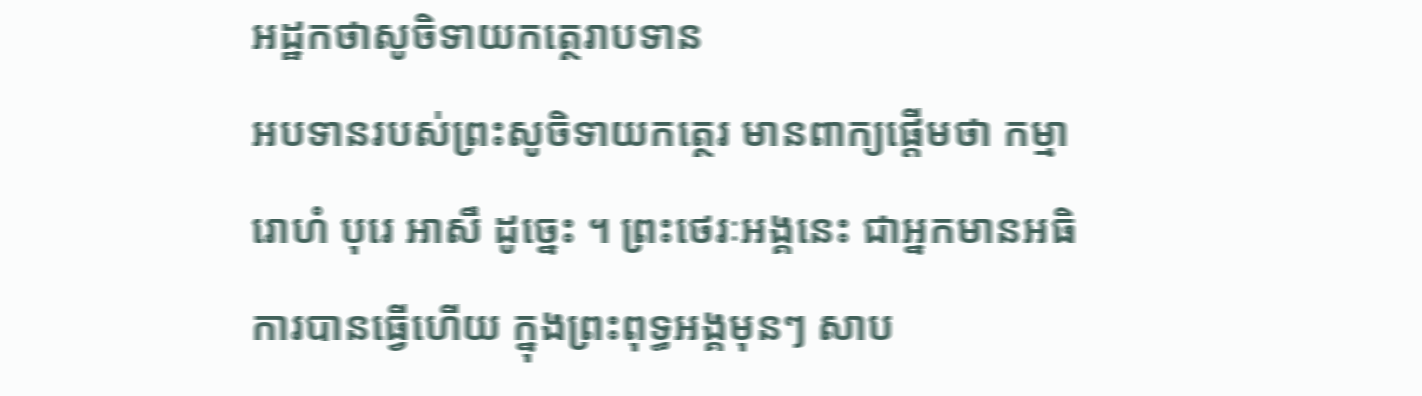អដ្ឋកថាសូចិទាយកត្ថេរាបទាន
អបទានរបស់ព្រះសូចិទាយកត្ថេរ មានពាក្យផ្តើមថា កម្មារោហំ បុរេ អាសឹ ដូច្នេះ ។ ព្រះថេរៈអង្គនេះ ជាអ្នកមានអធិការបានធ្វើហើយ ក្នុងព្រះពុទ្ធអង្គមុនៗ សាប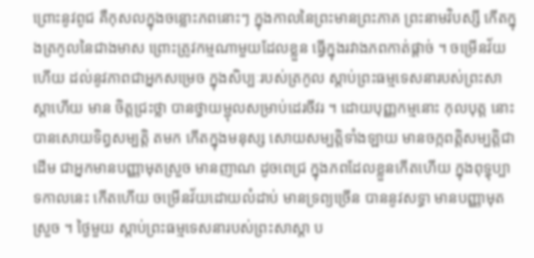ព្រោះនូវពូជ គឺកុសលក្នុងចន្លោះភពនោះៗ ក្នុងកាលនៃព្រះមានព្រះភាគ ព្រះនាមវិបស្សី កើតក្នុងត្រកូលនៃជាងមាស ព្រោះត្រូវកម្មណាមួយដែលខ្លួន ធ្វើក្នុងរវាងភពកាត់ផ្តាច់ ។ ចម្រើនវ័យហើយ ដល់នូវភាពជាអ្នកសម្រេច ក្នុងសិប្បៈរបស់ត្រកូល ស្តាប់ព្រះធម្មទេសនារបស់ព្រះសាស្តាហើយ មាន ចិត្តជ្រះថ្លា បានថ្វាយម្ជុលសម្រាប់ដេរចីវរ ។ ដោយបុញ្ញកម្មនោះ កុលបុត្ត នោះបានសោយទិព្វសម្បត្តិ តមក កើតក្នុងមនុស្ស សោយសម្បត្តិទាំងឡាយ មានចក្កពត្តិសម្បត្តិជាដើម ជាអ្នកមានបញ្ញាមុតស្រួច មានញាណ ដូចពេជ្រ ក្នុងភពដែលខ្លួនកើតហើយ ក្នុងពុទ្ធុប្បាទកាលនេះ កើតហើយ ចម្រើនវ័យដោយលំដាប់ មានទ្រព្យច្រើន បាននូវសទ្ធា មានបញ្ញាមុតស្រួច ។ ថ្ងៃមួយ ស្តាប់ព្រះធម្មទេសនារបស់ព្រះសាស្តា ប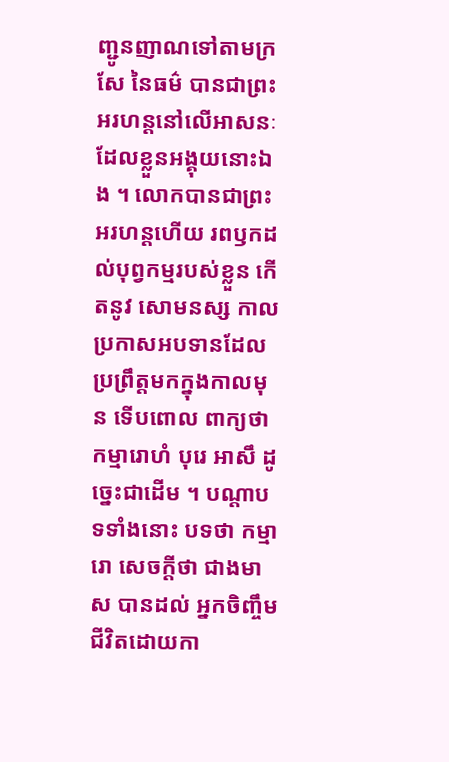ញ្ជូនញាណទៅតាមក្រសែ នៃធម៌ បានជាព្រះអរហន្តនៅលើអាសនៈដែលខ្លួនអង្គុយនោះឯង ។ លោកបានជាព្រះអរហន្តហើយ រពឫកដល់បុព្វកម្មរបស់ខ្លួន កើតនូវ សោមនស្ស កាលប្រកាសអបទានដែលប្រព្រឹត្តមកក្នុងកាលមុន ទើបពោល ពាក្យថា កម្មារោហំ បុរេ អាសឹ ដូច្នេះជាដើម ។ បណ្តាបទទាំងនោះ បទថា កម្មារោ សេចក្តីថា ជាងមាស បានដល់ អ្នកចិញ្ចឹមជីវិតដោយកា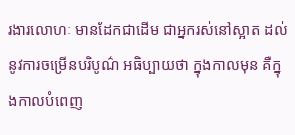រងារលោហៈ មានដែកជាដើម ជាអ្នករស់នៅស្អាត ដល់នូវការចម្រើនបរិបូណ៌ អធិប្បាយថា ក្នុងកាលមុន គឺក្នុងកាលបំពេញ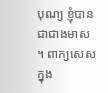បុណ្យ ខ្ញុំបានជាជាងមាស ។ ពាក្យសេសក្នុង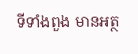ទីទាំងពួង មានអត្ថ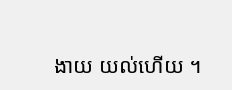ងាយ យល់ហើយ ។